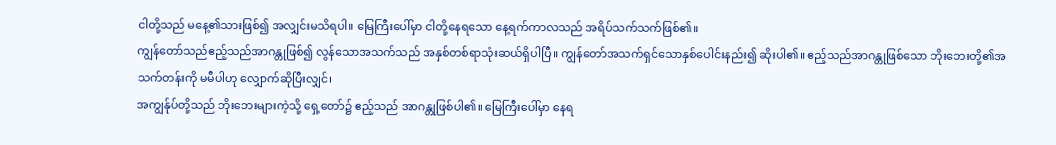ငါတို့သည် မနေ့၏သားဖြစ်၍ အလျှင်းမသိရပါ။ မြေကြီးပေါ်မှာ ငါတို့နေရသော နေ့ရက်ကာလသည် အရိပ်သက်သက်ဖြစ်၏။
ကျွန်တော်သည်ဧည့်သည်အာဂန္တုဖြစ်၍ လွန်သောအသက်သည် အနှစ်တစ်ရာသုံးဆယ်ရှိပါပြီ။ ကျွန်တော်အသက်ရှင်သောနှစ်ပေါင်းနည်း၍ ဆိုးပါ၏။ ဧည့်သည်အာဂန္တုဖြစ်သော ဘိုးဘေးတို့၏အသက်တန်းကို မမီပါဟု လျှောက်ဆိုပြီးလျှင်၊
အကျွန်ုပ်တို့သည် ဘိုးဘေးများကဲ့သို့ ရှေ့တော်၌ ဧည့်သည် အာဂန္တုဖြစ်ပါ၏။ မြေကြီးပေါ်မှာ နေရ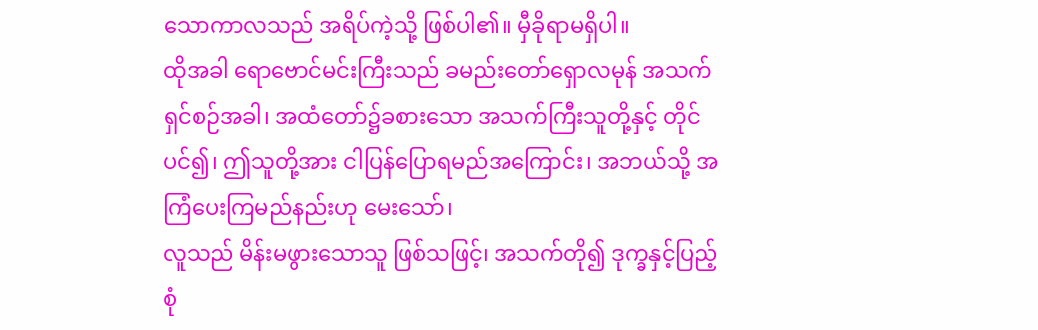သောကာလသည် အရိပ်ကဲ့သို့ ဖြစ်ပါ၏။ မှီခိုရာမရှိပါ။
ထိုအခါ ရောဗောင်မင်းကြီးသည် ခမည်းတော်ရှောလမုန် အသက်ရှင်စဉ်အခါ၊ အထံတော်၌ခစားသော အသက်ကြီးသူတို့နှင့် တိုင်ပင်၍၊ ဤသူတို့အား ငါပြန်ပြောရမည်အကြောင်း၊ အဘယ်သို့ အကြံပေးကြမည်နည်းဟု မေးသော်၊
လူသည် မိန်းမဖွားသောသူ ဖြစ်သဖြင့်၊ အသက်တို၍ ဒုက္ခနှင့်ပြည့်စုံ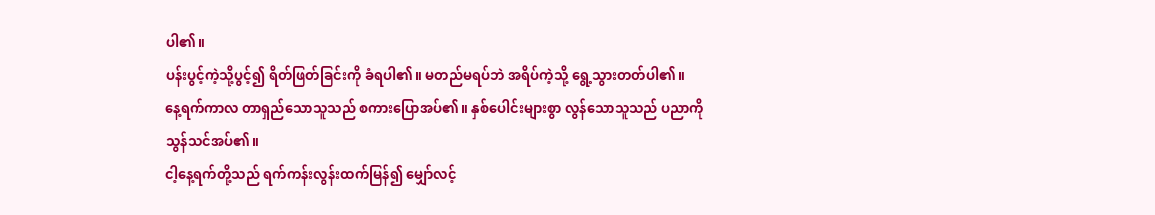ပါ၏။
ပန်းပွင့်ကဲ့သို့ပွင့်၍ ရိတ်ဖြတ်ခြင်းကို ခံရပါ၏။ မတည်မရပ်ဘဲ အရိပ်ကဲ့သို့ ရွေ့သွားတတ်ပါ၏။
နေ့ရက်ကာလ တာရှည်သောသူသည် စကားပြောအပ်၏။ နှစ်ပေါင်းများစွာ လွန်သောသူသည် ပညာကို သွန်သင်အပ်၏။
ငါ့နေ့ရက်တို့သည် ရက်ကန်းလွန်းထက်မြန်၍ မျှော်လင့်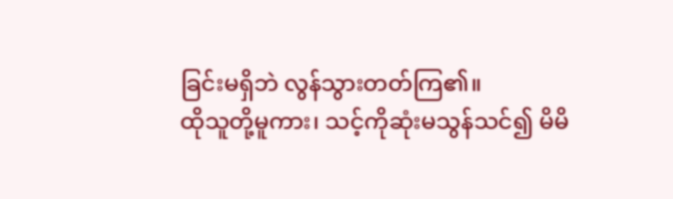ခြင်းမရှိဘဲ လွန်သွားတတ်ကြ၏။
ထိုသူတို့မူကား၊ သင့်ကိုဆုံးမသွန်သင်၍ မိမိ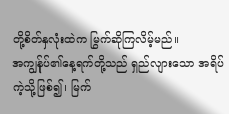တို့စိတ်နှလုံးထဲက မြွက်ဆိုကြလိမ့်မည်။
အကျွန်ုပ်၏နေ့ရက်တို့သည် ရှည်လျားသော အရိပ်ကဲ့သို့ဖြစ်၍၊ မြက်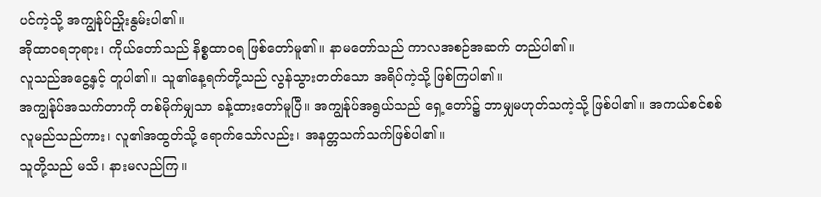ပင်ကဲ့သို့ အကျွန်ုပ်ညှိုးနွမ်းပါ၏။
အိုထာဝရဘုရား၊ ကိုယ်တော်သည် နိစ္စထာဝရ ဖြစ်တော်မူ၏။ နာမတော်သည် ကာလအစဉ်အဆက် တည်ပါ၏။
လူသည်အငွေ့နှင့် တူပါ၏။ သူ၏နေ့ရက်တို့သည် လွန်သွားတတ်သော အရိပ်ကဲ့သို့ ဖြစ်ကြပါ၏။
အကျွန်ုပ်အသက်တာကို တစ်မိုက်မျှသာ ခန့်ထားတော်မူပြီ။ အကျွန်ုပ်အရွယ်သည် ရှေ့တော်၌ ဘာမျှမဟုတ်သကဲ့သို့ ဖြစ်ပါ၏။ အကယ်စင်စစ်လူမည်သည်ကား၊ လူ၏အထွတ်သို့ ရောက်သော်လည်း၊ အနတ္တသက်သက်ဖြစ်ပါ၏။
သူတို့သည် မသိ၊ နားမလည်ကြ။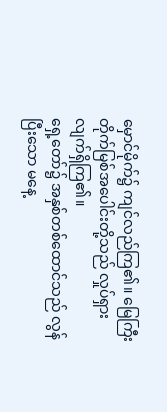မှောင်မိုက်၌ ကျင်လည်ကြ၏။ မြေကြီးတိုက်မြစ်အပေါင်းတို့သည် လှုပ်ရှားလျက်ရှိကြ၏။
ရှေ့တော်၌ အနှစ်တစ်ထောင်သည် လွန်ပြီးသော မနေ့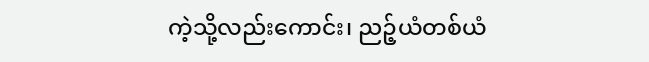ကဲ့သို့လည်းကောင်း၊ ညဉ့်ယံတစ်ယံ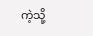ကဲ့သို့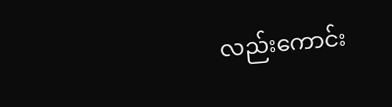လည်းကောင်း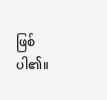ဖြစ်ပါ၏။